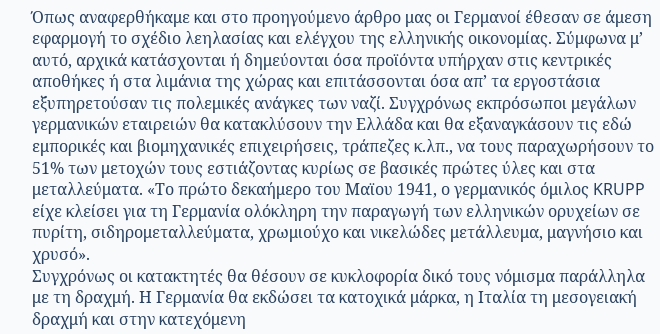Όπως αναφερθήκαμε και στο προηγούμενο άρθρο μας οι Γερμανοί έθεσαν σε άμεση εφαρμογή το σχέδιο λεηλασίας και ελέγχου της ελληνικής οικονομίας. Σύμφωνα μ’ αυτό, αρχικά κατάσχονται ή δημεύονται όσα προϊόντα υπήρχαν στις κεντρικές αποθήκες ή στα λιμάνια της χώρας και επιτάσσονται όσα απ’ τα εργοστάσια εξυπηρετούσαν τις πολεμικές ανάγκες των ναζί. Συγχρόνως εκπρόσωποι μεγάλων γερμανικών εταιρειών θα κατακλύσουν την Ελλάδα και θα εξαναγκάσουν τις εδώ εμπορικές και βιομηχανικές επιχειρήσεις, τράπεζες κ.λπ., να τους παραχωρήσουν το 51% των μετοχών τους εστιάζοντας κυρίως σε βασικές πρώτες ύλες και στα μεταλλεύματα. «Το πρώτο δεκαήμερο του Μαϊου 1941, ο γερμανικός όμιλος KRUPP είχε κλείσει για τη Γερμανία ολόκληρη την παραγωγή των ελληνικών ορυχείων σε πυρίτη, σιδηρομεταλλεύματα, χρωμιούχο και νικελώδες μετάλλευμα, μαγνήσιο και χρυσό».
Συγχρόνως οι κατακτητές θα θέσουν σε κυκλοφορία δικό τους νόμισμα παράλληλα με τη δραχμή. Η Γερμανία θα εκδώσει τα κατοχικά μάρκα, η Ιταλία τη μεσογειακή δραχμή και στην κατεχόμενη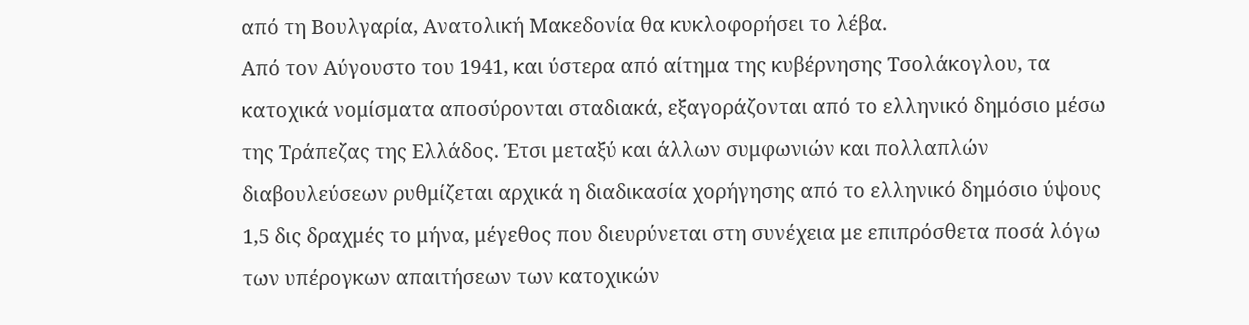από τη Βουλγαρία, Ανατολική Μακεδονία θα κυκλοφορήσει το λέβα.
Από τον Αύγουστο του 1941, και ύστερα από αίτημα της κυβέρνησης Τσολάκογλου, τα κατοχικά νομίσματα αποσύρονται σταδιακά, εξαγοράζονται από το ελληνικό δημόσιο μέσω της Τράπεζας της Ελλάδος. Έτσι μεταξύ και άλλων συμφωνιών και πολλαπλών διαβουλεύσεων ρυθμίζεται αρχικά η διαδικασία χορήγησης από το ελληνικό δημόσιο ύψους 1,5 δις δραχμές το μήνα, μέγεθος που διευρύνεται στη συνέχεια με επιπρόσθετα ποσά λόγω των υπέρογκων απαιτήσεων των κατοχικών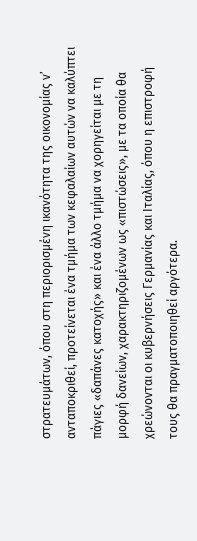στρατευμάτων, όπου στη περιορισμένη ικανότητα της οικονομίας ν’ ανταποκριθεί, προτείνεται ένα τμήμα των κεφαλαίων αυτών να καλύπτει πάγιες «δαπάνες κατοχής» και ένα άλλο τμήμα να χορηγείται με τη μορφή δανείων, χαρακτηριζομένων ως «πιστώσεις», με τα οποία θα χρεώνονται οι κυβερνήσεις Γερμανίας και Ιταλίας, όπου η επιστροφή τους θα πραγματοποιηθεί αργότερα.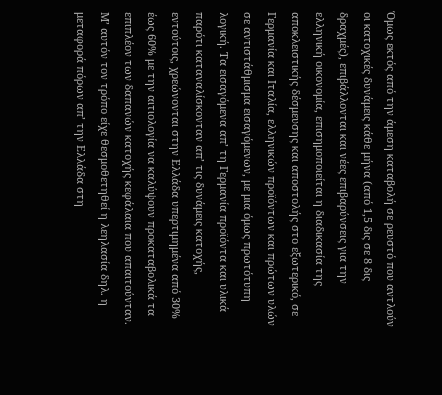Όμως εκτός από την άμεση καταβολή σε ρευστό που αντλούν οι κατοχικές δυνάμεις κάθε μήνα (από 1,5 δις σε 8 δις δραχμές), επιβάλλονται και νέες επιβαρύνσεις για την ελληνική οικονομία, επισημοποιείται η διαδικασία της αποκλειστικής δέσμευσης και αποστολής στο εξωτερικό, σε Γερμανία και Ιταλία, ελληνικών προϊόντων και πρώτων υλών σε αντιστάθμισμα εισαγόμενων, με μια όμως πρωτότυπη λογική. Τα εισαγόμενα απ’ τη Γερμανία προϊόντα και υλικά παρότι καταναλίσκονταν απ’ τις δυνάμεις κατοχής, εντούτοις, χρεώνονται στην Ελλάδα υπερτιμημένα από 30% έως 60% με την αιτιολογία να καλύψουν προκαταβολικά τα επιπλέον των δαπανών κατοχής κεφάλαια που απαιτούνταν. Μ’ αυτόν τον τρόπο είχε θεσμοθετηθεί η λεηλασία δηλ. η μεταφορά πόρων απ’ την Ελλάδα στη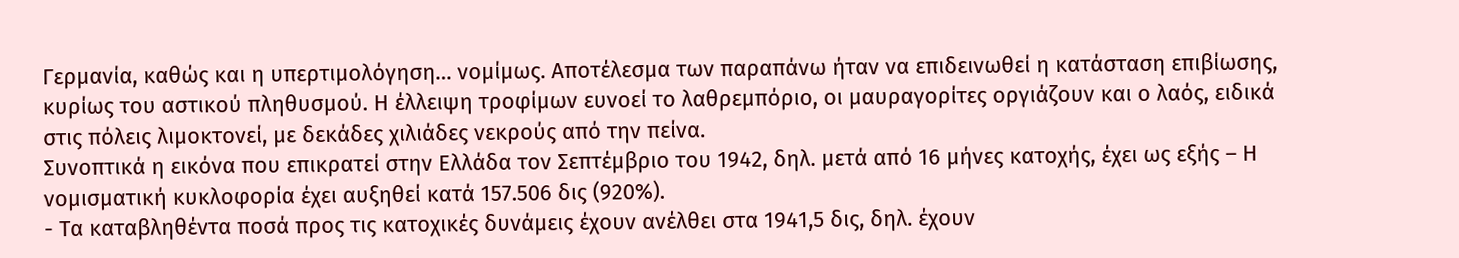Γερμανία, καθώς και η υπερτιμολόγηση… νομίμως. Αποτέλεσμα των παραπάνω ήταν να επιδεινωθεί η κατάσταση επιβίωσης, κυρίως του αστικού πληθυσμού. Η έλλειψη τροφίμων ευνοεί το λαθρεμπόριο, οι μαυραγορίτες οργιάζουν και ο λαός, ειδικά στις πόλεις λιμοκτονεί, με δεκάδες χιλιάδες νεκρούς από την πείνα.
Συνοπτικά η εικόνα που επικρατεί στην Ελλάδα τον Σεπτέμβριο του 1942, δηλ. μετά από 16 μήνες κατοχής, έχει ως εξής – Η νομισματική κυκλοφορία έχει αυξηθεί κατά 157.506 δις (920%).
- Τα καταβληθέντα ποσά προς τις κατοχικές δυνάμεις έχουν ανέλθει στα 1941,5 δις, δηλ. έχουν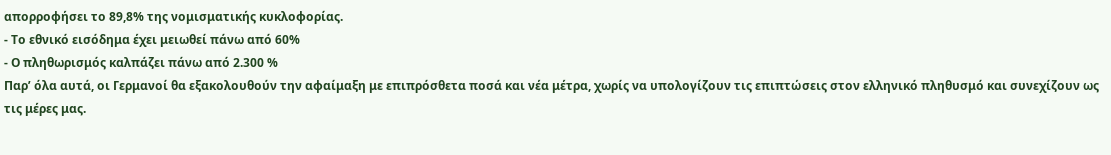απορροφήσει το 89,8% της νομισματικής κυκλοφορίας.
- Το εθνικό εισόδημα έχει μειωθεί πάνω από 60%
- Ο πληθωρισμός καλπάζει πάνω από 2.300 %
Παρ’ όλα αυτά, οι Γερμανοί θα εξακολουθούν την αφαίμαξη με επιπρόσθετα ποσά και νέα μέτρα, χωρίς να υπολογίζουν τις επιπτώσεις στον ελληνικό πληθυσμό και συνεχίζουν ως τις μέρες μας.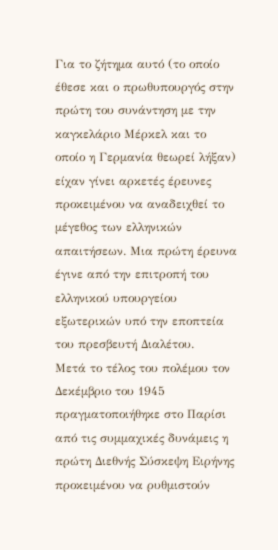Για το ζήτημα αυτό (το οποίο έθεσε και ο πρωθυπουργός στην πρώτη του συνάντηση με την καγκελάριο Μέρκελ και το οποίο η Γερμανία θεωρεί λήξαν) είχαν γίνει αρκετές έρευνες προκειμένου να αναδειχθεί το μέγεθος των ελληνικών απαιτήσεων. Μια πρώτη έρευνα έγινε από την επιτροπή του ελληνικού υπουργείου εξωτερικών υπό την εποπτεία του πρεσβευτή Διαλέτου.
Μετά το τέλος του πολέμου τον Δεκέμβριο του 1945 πραγματοποιήθηκε στο Παρίσι από τις συμμαχικές δυνάμεις η πρώτη Διεθνής Σύσκεψη Ειρήνης προκειμένου να ρυθμιστούν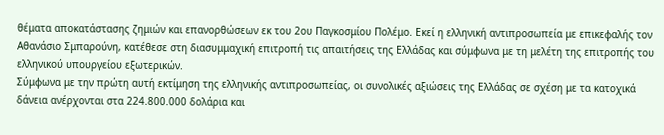θέματα αποκατάστασης ζημιών και επανορθώσεων εκ του 2ου Παγκοσμίου Πολέμο. Εκεί η ελληνική αντιπροσωπεία με επικεφαλής τον Αθανάσιο Σμπαρούνη, κατέθεσε στη διασυμμαχική επιτροπή τις απαιτήσεις της Ελλάδας και σύμφωνα με τη μελέτη της επιτροπής του ελληνικού υπουργείου εξωτερικών.
Σύμφωνα με την πρώτη αυτή εκτίμηση της ελληνικής αντιπροσωπείας, οι συνολικές αξιώσεις της Ελλάδας σε σχέση με τα κατοχικά δάνεια ανέρχονται στα 224.800.000 δολάρια και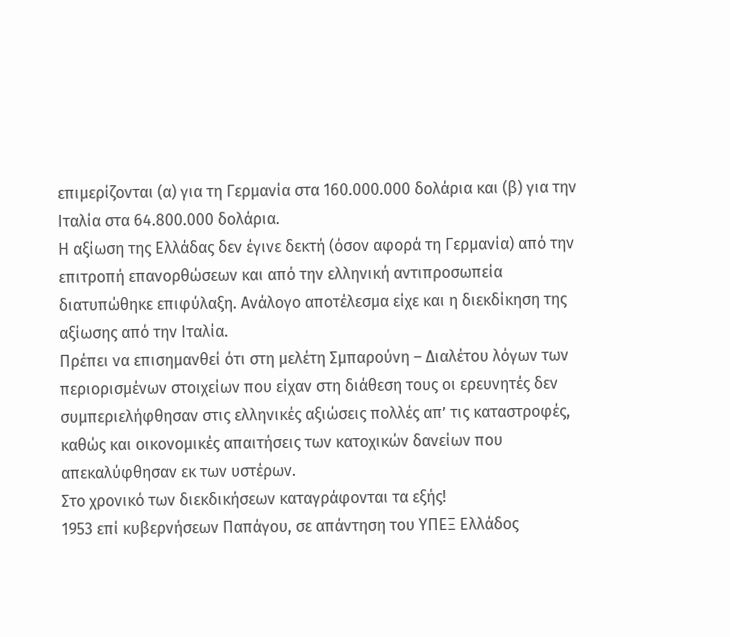επιμερίζονται (α) για τη Γερμανία στα 160.000.000 δολάρια και (β) για την Ιταλία στα 64.800.000 δολάρια.
Η αξίωση της Ελλάδας δεν έγινε δεκτή (όσον αφορά τη Γερμανία) από την επιτροπή επανορθώσεων και από την ελληνική αντιπροσωπεία διατυπώθηκε επιφύλαξη. Ανάλογο αποτέλεσμα είχε και η διεκδίκηση της αξίωσης από την Ιταλία.
Πρέπει να επισημανθεί ότι στη μελέτη Σμπαρούνη – Διαλέτου λόγων των περιορισμένων στοιχείων που είχαν στη διάθεση τους οι ερευνητές δεν συμπεριελήφθησαν στις ελληνικές αξιώσεις πολλές απ’ τις καταστροφές, καθώς και οικονομικές απαιτήσεις των κατοχικών δανείων που απεκαλύφθησαν εκ των υστέρων.
Στο χρονικό των διεκδικήσεων καταγράφονται τα εξής!
1953 επί κυβερνήσεων Παπάγου, σε απάντηση του ΥΠΕΞ Ελλάδος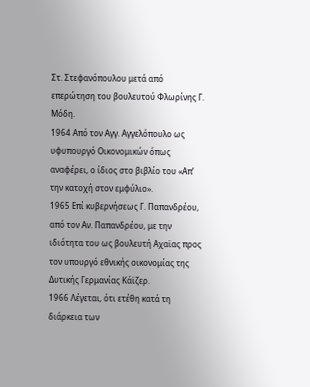Στ. Στεφανόπουλου μετά από επερώτηση του βουλευτού Φλωρίνης Γ. Μόδη.
1964 Από τον Αγγ. Αγγελόπουλο ως υφυπουργό Οικονομικών όπως αναφέρει, ο ίδιος στο βιβλίο του «Απ’ την κατοχή στον εμφύλιο».
1965 Επί κυβερνήσεως Γ. Παπανδρέου, από τον Αν. Παπανδρέου, με την ιδιότητα του ως βουλευτή Αχαϊας προς τον υπουργό εθνικής οικονομίας της Δυτικής Γερμανίας Κάϊζερ.
1966 Λέγεται, ότι ετέθη κατά τη διάρκεια των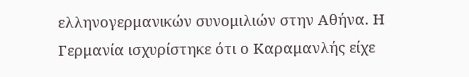ελληνογερμανικών συνομιλιών στην Αθήνα. Η Γερμανία ισχυρίστηκε ότι ο Καραμανλής είχε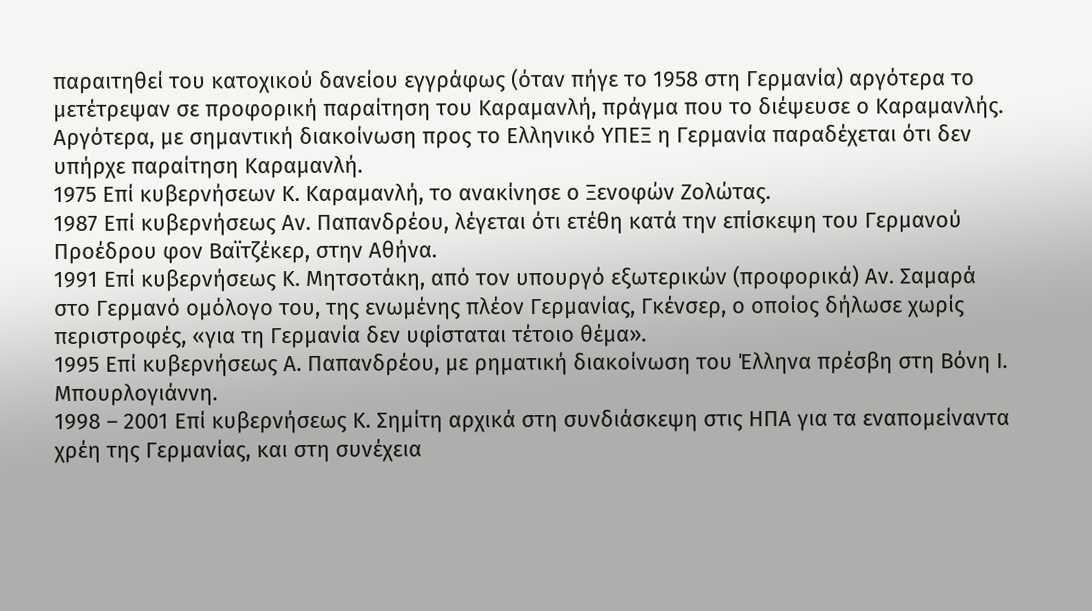παραιτηθεί του κατοχικού δανείου εγγράφως (όταν πήγε το 1958 στη Γερμανία) αργότερα το μετέτρεψαν σε προφορική παραίτηση του Καραμανλή, πράγμα που το διέψευσε ο Καραμανλής. Αργότερα, με σημαντική διακοίνωση προς το Ελληνικό ΥΠΕΞ η Γερμανία παραδέχεται ότι δεν υπήρχε παραίτηση Καραμανλή.
1975 Επί κυβερνήσεων Κ. Καραμανλή, το ανακίνησε ο Ξενοφών Ζολώτας.
1987 Επί κυβερνήσεως Αν. Παπανδρέου, λέγεται ότι ετέθη κατά την επίσκεψη του Γερμανού Προέδρου φον Βαϊτζέκερ, στην Αθήνα.
1991 Επί κυβερνήσεως Κ. Μητσοτάκη, από τον υπουργό εξωτερικών (προφορικά) Αν. Σαμαρά στο Γερμανό ομόλογο του, της ενωμένης πλέον Γερμανίας, Γκένσερ, ο οποίος δήλωσε χωρίς περιστροφές, «για τη Γερμανία δεν υφίσταται τέτοιο θέμα».
1995 Επί κυβερνήσεως Α. Παπανδρέου, με ρηματική διακοίνωση του Έλληνα πρέσβη στη Βόνη Ι. Μπουρλογιάννη.
1998 – 2001 Επί κυβερνήσεως Κ. Σημίτη αρχικά στη συνδιάσκεψη στις ΗΠΑ για τα εναπομείναντα χρέη της Γερμανίας, και στη συνέχεια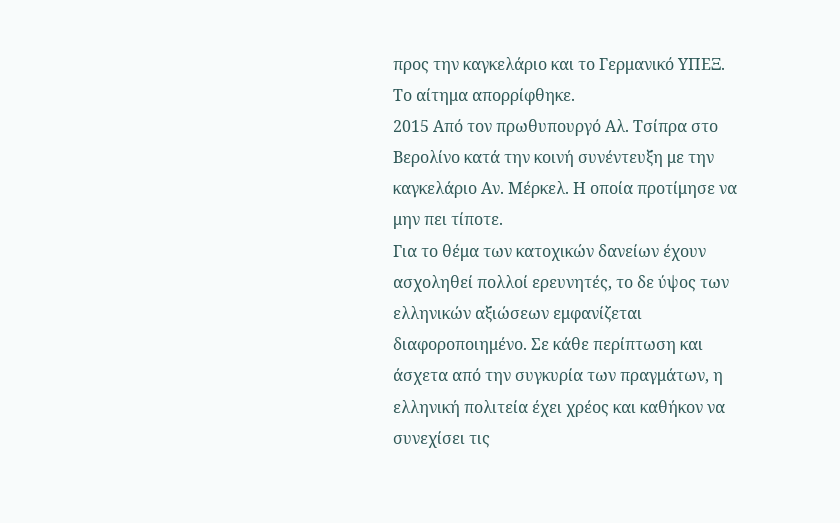προς την καγκελάριο και το Γερμανικό ΥΠΕΞ. Το αίτημα απορρίφθηκε.
2015 Από τον πρωθυπουργό Αλ. Τσίπρα στο Βερολίνο κατά την κοινή συνέντευξη με την καγκελάριο Αν. Μέρκελ. Η οποία προτίμησε να μην πει τίποτε.
Για το θέμα των κατοχικών δανείων έχουν ασχοληθεί πολλοί ερευνητές, το δε ύψος των ελληνικών αξιώσεων εμφανίζεται διαφοροποιημένο. Σε κάθε περίπτωση και άσχετα από την συγκυρία των πραγμάτων, η ελληνική πολιτεία έχει χρέος και καθήκον να συνεχίσει τις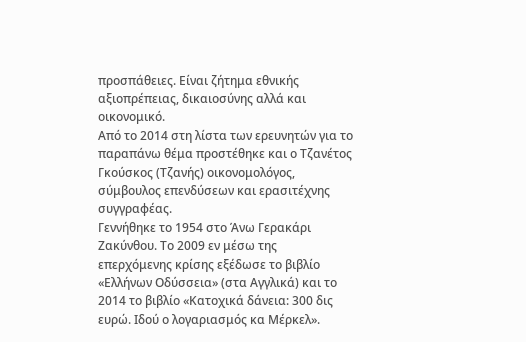προσπάθειες. Είναι ζήτημα εθνικής αξιοπρέπειας, δικαιοσύνης αλλά και οικονομικό.
Από το 2014 στη λίστα των ερευνητών για το παραπάνω θέμα προστέθηκε και ο Τζανέτος Γκούσκος (Τζανής) οικονομολόγος, σύμβουλος επενδύσεων και ερασιτέχνης συγγραφέας.
Γεννήθηκε το 1954 στο Άνω Γερακάρι Ζακύνθου. Το 2009 εν μέσω της επερχόμενης κρίσης εξέδωσε το βιβλίο «Ελλήνων Οδύσσεια» (στα Αγγλικά) και το 2014 το βιβλίο «Κατοχικά δάνεια: 300 δις ευρώ. Ιδού ο λογαριασμός κα Μέρκελ».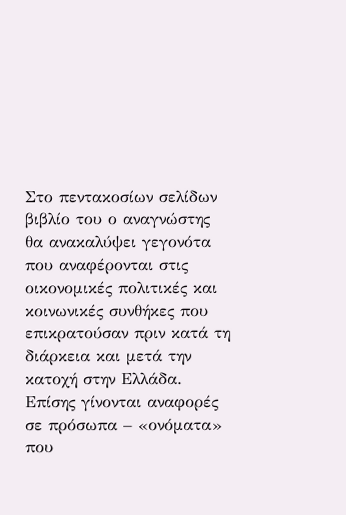Στο πεντακοσίων σελίδων βιβλίο του ο αναγνώστης θα ανακαλύψει γεγονότα που αναφέρονται στις οικονομικές πολιτικές και κοινωνικές συνθήκες που επικρατούσαν πριν κατά τη διάρκεια και μετά την κατοχή στην Ελλάδα.
Επίσης γίνονται αναφορές σε πρόσωπα – «ονόματα» που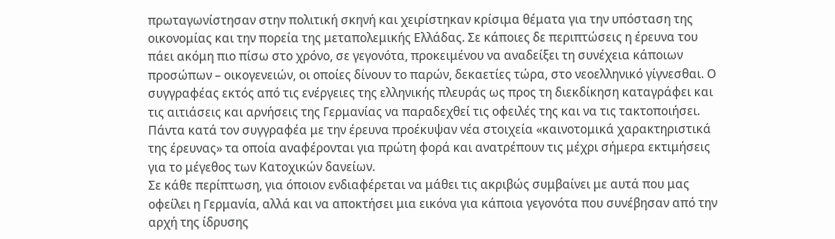πρωταγωνίστησαν στην πολιτική σκηνή και χειρίστηκαν κρίσιμα θέματα για την υπόσταση της οικονομίας και την πορεία της μεταπολεμικής Ελλάδας. Σε κάποιες δε περιπτώσεις η έρευνα του πάει ακόμη πιο πίσω στο χρόνο, σε γεγονότα, προκειμένου να αναδείξει τη συνέχεια κάποιων προσώπων – οικογενειών, οι οποίες δίνουν το παρών, δεκαετίες τώρα, στο νεοελληνικό γίγνεσθαι. Ο συγγραφέας εκτός από τις ενέργειες της ελληνικής πλευράς ως προς τη διεκδίκηση καταγράφει και τις αιτιάσεις και αρνήσεις της Γερμανίας να παραδεχθεί τις οφειλές της και να τις τακτοποιήσει.
Πάντα κατά τον συγγραφέα με την έρευνα προέκυψαν νέα στοιχεία «καινοτομικά χαρακτηριστικά της έρευνας» τα οποία αναφέρονται για πρώτη φορά και ανατρέπουν τις μέχρι σήμερα εκτιμήσεις για το μέγεθος των Κατοχικών δανείων.
Σε κάθε περίπτωση, για όποιον ενδιαφέρεται να μάθει τις ακριβώς συμβαίνει με αυτά που μας οφείλει η Γερμανία, αλλά και να αποκτήσει μια εικόνα για κάποια γεγονότα που συνέβησαν από την αρχή της ίδρυσης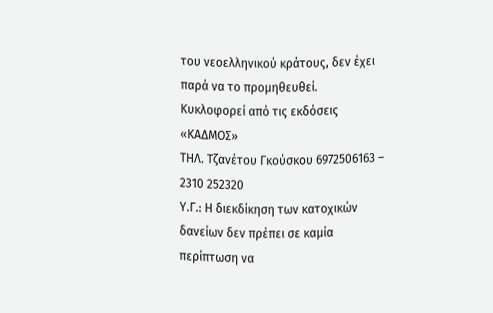του νεοελληνικού κράτους, δεν έχει παρά να το προμηθευθεί.
Κυκλοφορεί από τις εκδόσεις «ΚΑΔΜΟΣ»
ΤΗΛ. Τζανέτου Γκούσκου 6972506163 – 2310 252320
Υ.Γ.: Η διεκδίκηση των κατοχικών δανείων δεν πρέπει σε καμία περίπτωση να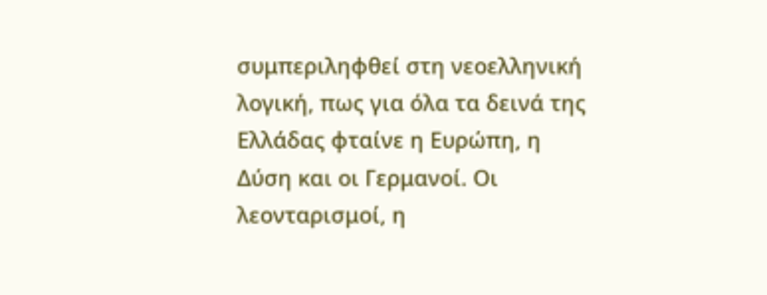συμπεριληφθεί στη νεοελληνική λογική, πως για όλα τα δεινά της Ελλάδας φταίνε η Ευρώπη, η Δύση και οι Γερμανοί. Οι λεονταρισμοί, η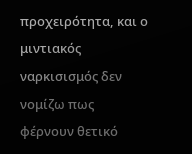προχειρότητα, και ο μιντιακός ναρκισισμός δεν νομίζω πως φέρνουν θετικό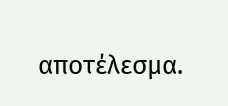αποτέλεσμα.